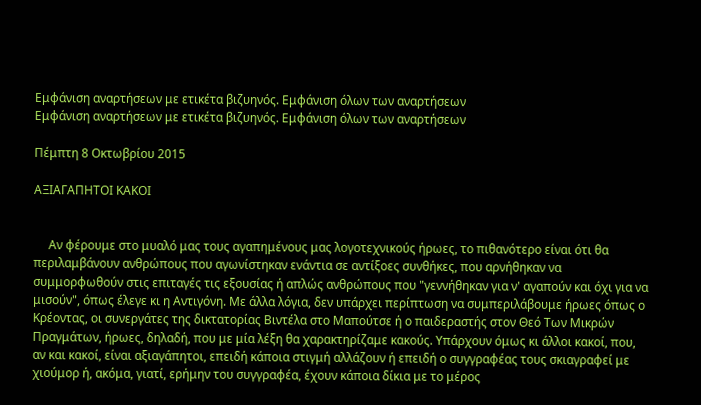Εμφάνιση αναρτήσεων με ετικέτα βιζυηνός. Εμφάνιση όλων των αναρτήσεων
Εμφάνιση αναρτήσεων με ετικέτα βιζυηνός. Εμφάνιση όλων των αναρτήσεων

Πέμπτη 8 Οκτωβρίου 2015

ΑΞΙΑΓΑΠΗΤΟΙ ΚΑΚΟΙ


     Αν φέρουμε στο μυαλό μας τους αγαπημένους μας λογοτεχνικούς ήρωες, το πιθανότερο είναι ότι θα περιλαμβάνουν ανθρώπους που αγωνίστηκαν ενάντια σε αντίξοες συνθήκες, που αρνήθηκαν να συμμορφωθούν στις επιταγές τις εξουσίας ή απλώς ανθρώπους που "γεννήθηκαν για ν' αγαπούν και όχι για να μισούν", όπως έλεγε κι η Αντιγόνη. Με άλλα λόγια, δεν υπάρχει περίπτωση να συμπεριλάβουμε ήρωες όπως ο Κρέοντας, οι συνεργάτες της δικτατορίας Βιντέλα στο Μαπούτσε ή ο παιδεραστής στον Θεό Των Μικρών Πραγμάτων, ήρωες, δηλαδή, που με μία λέξη θα χαρακτηρίζαμε κακούς. Υπάρχουν όμως κι άλλοι κακοί, που, αν και κακοί, είναι αξιαγάπητοι, επειδή κάποια στιγμή αλλάζουν ή επειδή ο συγγραφέας τους σκιαγραφεί με χιούμορ ή, ακόμα, γιατί, ερήμην του συγγραφέα, έχουν κάποια δίκια με το μέρος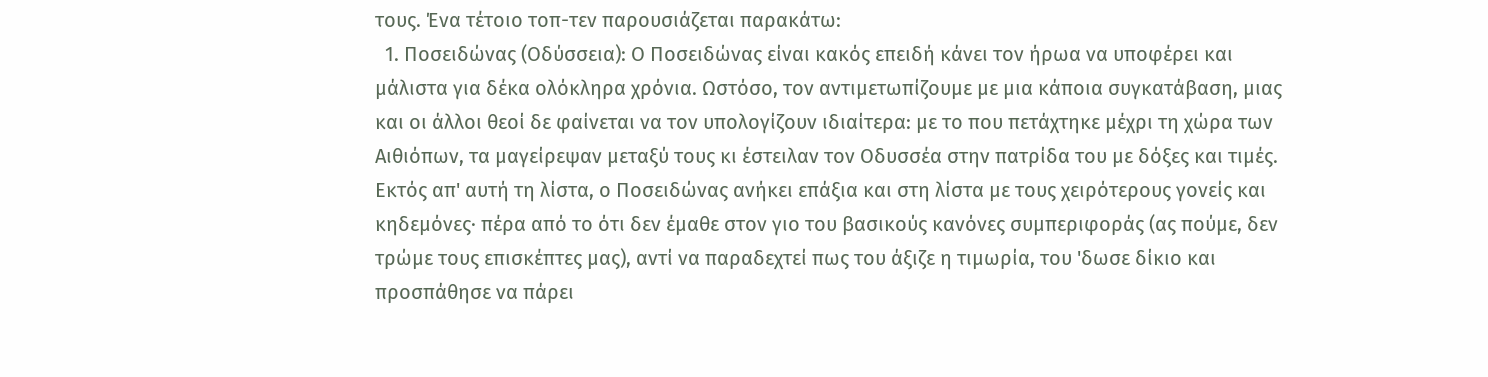τους. Ένα τέτοιο τοπ-τεν παρουσιάζεται παρακάτω:
  1. Ποσειδώνας (Οδύσσεια): Ο Ποσειδώνας είναι κακός επειδή κάνει τον ήρωα να υποφέρει και μάλιστα για δέκα ολόκληρα χρόνια. Ωστόσο, τον αντιμετωπίζουμε με μια κάποια συγκατάβαση, μιας και οι άλλοι θεοί δε φαίνεται να τον υπολογίζουν ιδιαίτερα: με το που πετάχτηκε μέχρι τη χώρα των Αιθιόπων, τα μαγείρεψαν μεταξύ τους κι έστειλαν τον Οδυσσέα στην πατρίδα του με δόξες και τιμές. Εκτός απ' αυτή τη λίστα, ο Ποσειδώνας ανήκει επάξια και στη λίστα με τους χειρότερους γονείς και κηδεμόνες· πέρα από το ότι δεν έμαθε στον γιο του βασικούς κανόνες συμπεριφοράς (ας πούμε, δεν τρώμε τους επισκέπτες μας), αντί να παραδεχτεί πως του άξιζε η τιμωρία, του 'δωσε δίκιο και προσπάθησε να πάρει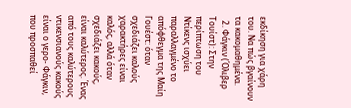εκδίκηση για χάρη του. Να πώς βγαίνουν τα κακομαθημένα.
  2. Φάγκιν (Όλιβερ Τουίστ): Στην περίπτωση του Ντίκενς ισχύει παραλλαγμένο το απόφθεγμα της Μαίη Γουέστ: όταν σχεδιάζει καλούς χαρακτήρες είναι καλός, αλλά όταν σχεδιάζει κακούς, είναι καλύτερος. Ένας από τους καλύτερους ντικενσιανούς κακούς είναι ο γερο- Φάγκιν, που προσπαθεί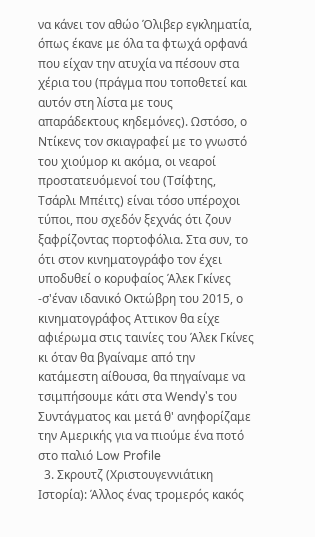να κάνει τον αθώο Όλιβερ εγκληματία, όπως έκανε με όλα τα φτωχά ορφανά που είχαν την ατυχία να πέσουν στα χέρια του (πράγμα που τοποθετεί και αυτόν στη λίστα με τους απαράδεκτους κηδεμόνες). Ωστόσο, ο Ντίκενς τον σκιαγραφεί με το γνωστό του χιούμορ κι ακόμα, οι νεαροί προστατευόμενοί του (Τσίφτης, Τσάρλι Μπέιτς) είναι τόσο υπέροχοι τύποι, που σχεδόν ξεχνάς ότι ζουν ξαφρίζοντας πορτοφόλια. Στα συν, το ότι στον κινηματογράφο τον έχει υποδυθεί ο κορυφαίος Άλεκ Γκίνες -σ'έναν ιδανικό Οκτώβρη του 2015, ο κινηματογράφος Αττικον θα είχε αφιέρωμα στις ταινίες του Άλεκ Γκίνες κι όταν θα βγαίναμε από την κατάμεστη αίθουσα, θα πηγαίναμε να τσιμπήσουμε κάτι στα Wendy's του Συντάγματος και μετά θ' ανηφορίζαμε την Αμερικής για να πιούμε ένα ποτό στο παλιό Low Profile
  3. Σκρουτζ (Χριστουγεννιάτικη Ιστορία): Άλλος ένας τρομερός κακός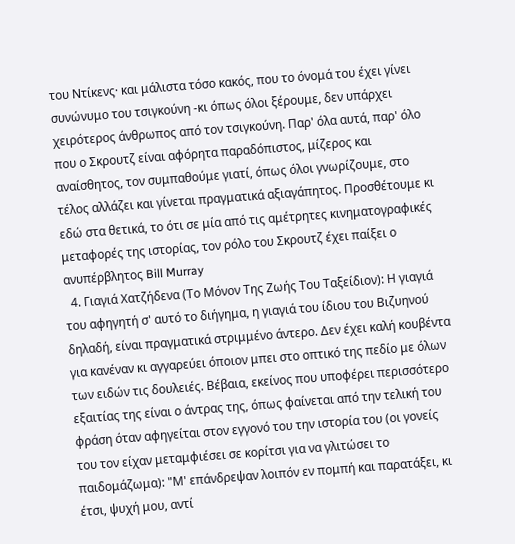του Ντίκενς· και μάλιστα τόσο κακός, που το όνομά του έχει γίνει συνώνυμο του τσιγκούνη -κι όπως όλοι ξέρουμε, δεν υπάρχει χειρότερος άνθρωπος από τον τσιγκούνη. Παρ' όλα αυτά, παρ' όλο που ο Σκρουτζ είναι αφόρητα παραδόπιστος, μίζερος και αναίσθητος, τον συμπαθούμε γιατί, όπως όλοι γνωρίζουμε, στο τέλος αλλάζει και γίνεται πραγματικά αξιαγάπητος. Προσθέτουμε κι εδώ στα θετικά, το ότι σε μία από τις αμέτρητες κινηματογραφικές μεταφορές της ιστορίας, τον ρόλο του Σκρουτζ έχει παίξει ο ανυπέρβλητος Bill Murray
  4. Γιαγιά Χατζήδενα (Το Μόνον Της Ζωής Του Ταξείδιον): Η γιαγιά του αφηγητή σ' αυτό το διήγημα, η γιαγιά του ίδιου του Βιζυηνού δηλαδή, είναι πραγματικά στριμμένο άντερο. Δεν έχει καλή κουβέντα για κανέναν κι αγγαρεύει όποιον μπει στο οπτικό της πεδίο με όλων των ειδών τις δουλειές. Βέβαια, εκείνος που υποφέρει περισσότερο εξαιτίας της είναι ο άντρας της, όπως φαίνεται από την τελική του φράση όταν αφηγείται στον εγγονό του την ιστορία του (οι γονείς του τον είχαν μεταμφιέσει σε κορίτσι για να γλιτώσει το παιδομάζωμα): "Μ' επάνδρεψαν λοιπόν εν πομπή και παρατάξει, κι έτσι, ψυχή μου, αντί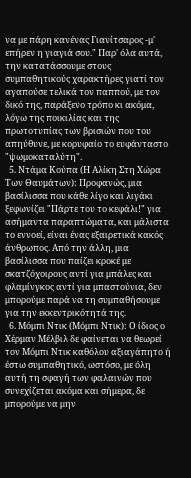να με πάρη κανένας Γιανίτσαρος -μ' επήρεν η γιαγιά σου." Παρ' όλα αυτά, την κατατάσσουμε στους συμπαθητικούς χαρακτήρες γιατί τον αγαπούσε τελικά τον παππού, με τον δικό της, παράξενο τρόπο κι ακόμα, λόγω της ποικιλίας και της πρωτοτυπίας των βρισιών που του απηύθυνε, με κορυφαίο το ευφάνταστο "ψωμοκαταλύτη".
  5. Ντάμα Κούπα (Η Αλίκη Στη Χώρα Των Θαυμάτων): Προφανώς, μια βασίλισσα που κάθε λίγο και λιγάκι ξεφωνίζει "Πάρτε του το κεφάλι!" για ασήμαντα παραπτώματα, και μάλιστα το εννοεί, είναι ένας εξαιρετικά κακός άνθρωπος. Από την άλλη, μια βασίλισσα που παίζει κροκέ με σκατζόχοιρους αντί για μπάλες και φλαμίνγκος αντί για μπαστούνια, δεν μπορούμε παρά να τη συμπαθήσουμε για την εκκεντρικότητά της.
  6. Μόμπι Ντικ (Μόμπι Ντικ): Ο ίδιος ο Χέρμαν Μέλβιλ δε φαίνεται να θεωρεί τον Μόμπι Ντικ καθόλου αξιαγάπητο ή έστω συμπαθητικό, ωστόσο, με όλη αυτή τη σφαγή των φαλαινών που συνεχίζεται ακόμα και σήμερα, δε μπορούμε να μην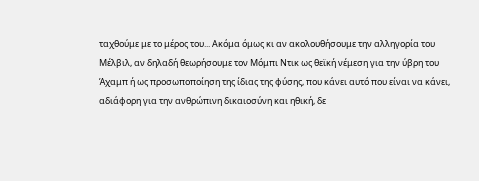ταχθούμε με το μέρος του... Ακόμα όμως κι αν ακολουθήσουμε την αλληγορία του Μέλβιλ, αν δηλαδή θεωρήσουμε τον Μόμπι Ντικ ως θεϊκή νέμεση για την ύβρη του Άχαμπ ή ως προσωποποίηση της ίδιας της φύσης, που κάνει αυτό που είναι να κάνει, αδιάφορη για την ανθρώπινη δικαιοσύνη και ηθική, δε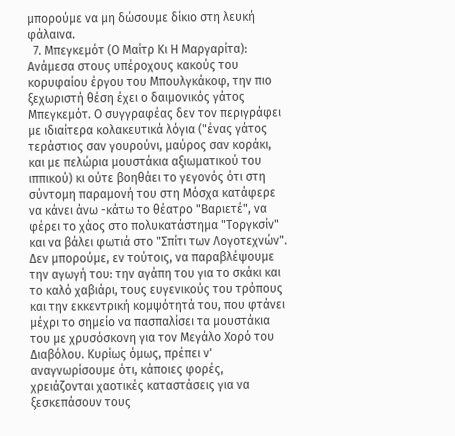μπορούμε να μη δώσουμε δίκιο στη λευκή φάλαινα.
  7. Μπεγκεμότ (Ο Μαίτρ Κι Η Μαργαρίτα): Ανάμεσα στους υπέροχους κακούς του κορυφαίου έργου του Μπουλγκάκοφ, την πιο ξεχωριστή θέση έχει ο δαιμονικός γάτος Μπεγκεμότ. Ο συγγραφέας δεν τον περιγράφει με ιδιαίτερα κολακευτικά λόγια ("ένας γάτος τεράστιος σαν γουρούνι, μαύρος σαν κοράκι, και με πελώρια μουστάκια αξιωματικού του ιππικού) κι ούτε βοηθάει το γεγονός ότι στη σύντομη παραμονή του στη Μόσχα κατάφερε να κάνει άνω -κάτω το θέατρο "Βαριετέ", να φέρει το χάος στο πολυκατάστημα "Τοργκσίν" και να βάλει φωτιά στο "Σπίτι των Λογοτεχνών". Δεν μπορούμε, εν τούτοις, να παραβλέψουμε την αγωγή του: την αγάπη του για το σκάκι και το καλό χαβιάρι, τους ευγενικούς του τρόπους και την εκκεντρική κομψότητά του, που φτάνει μέχρι το σημείο να πασπαλίσει τα μουστάκια του με χρυσόσκονη για τον Μεγάλο Χορό του Διαβόλου. Κυρίως όμως, πρέπει ν' αναγνωρίσουμε ότι, κάποιες φορές, χρειάζονται χαοτικές καταστάσεις για να ξεσκεπάσουν τους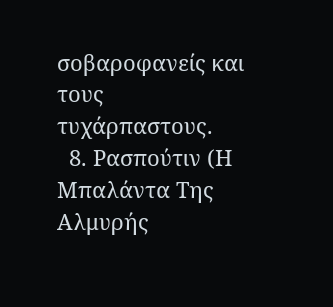σοβαροφανείς και τους τυχάρπαστους.
  8. Ρασπούτιν (Η Μπαλάντα Της Αλμυρής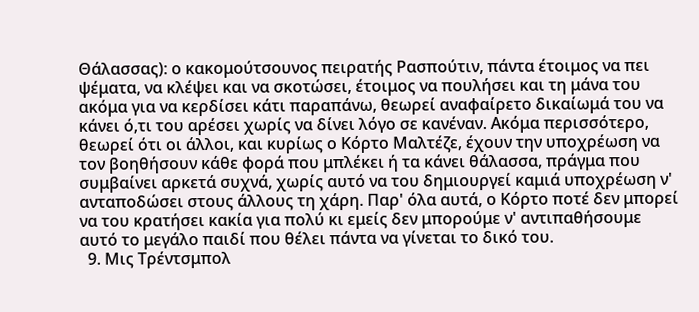Θάλασσας): ο κακομούτσουνος πειρατής Ρασπούτιν, πάντα έτοιμος να πει ψέματα, να κλέψει και να σκοτώσει, έτοιμος να πουλήσει και τη μάνα του ακόμα για να κερδίσει κάτι παραπάνω, θεωρεί αναφαίρετο δικαίωμά του να κάνει ό,τι του αρέσει χωρίς να δίνει λόγο σε κανέναν. Ακόμα περισσότερο, θεωρεί ότι οι άλλοι, και κυρίως ο Κόρτο Μαλτέζε, έχουν την υποχρέωση να τον βοηθήσουν κάθε φορά που μπλέκει ή τα κάνει θάλασσα, πράγμα που συμβαίνει αρκετά συχνά, χωρίς αυτό να του δημιουργεί καμιά υποχρέωση ν' ανταποδώσει στους άλλους τη χάρη. Παρ' όλα αυτά, ο Κόρτο ποτέ δεν μπορεί να του κρατήσει κακία για πολύ κι εμείς δεν μπορούμε ν' αντιπαθήσουμε αυτό το μεγάλο παιδί που θέλει πάντα να γίνεται το δικό του.
  9. Μις Τρέντσμπολ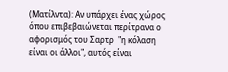(Ματίλντα): Αν υπάρχει ένας χώρος όπου επιβεβαιώνεται περίτρανα ο αφορισμός του Σαρτρ  "η κόλαση είναι οι άλλοι", αυτός είναι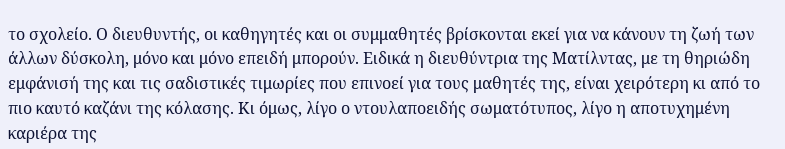το σχολείο. Ο διευθυντής, οι καθηγητές και οι συμμαθητές βρίσκονται εκεί για να κάνουν τη ζωή των άλλων δύσκολη, μόνο και μόνο επειδή μπορούν. Ειδικά η διευθύντρια της Ματίλντας, με τη θηριώδη εμφάνισή της και τις σαδιστικές τιμωρίες που επινοεί για τους μαθητές της, είναι χειρότερη κι από το πιο καυτό καζάνι της κόλασης. Κι όμως, λίγο ο ντουλαποειδής σωματότυπος, λίγο η αποτυχημένη καριέρα της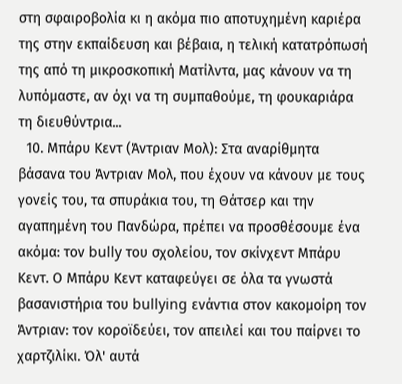στη σφαιροβολία κι η ακόμα πιο αποτυχημένη καριέρα της στην εκπαίδευση και βέβαια, η τελική κατατρόπωσή της από τη μικροσκοπική Ματίλντα, μας κάνουν να τη λυπόμαστε, αν όχι να τη συμπαθούμε, τη φουκαριάρα τη διευθύντρια...
  10. Μπάρυ Κεντ (Άντριαν Μολ): Στα αναρίθμητα βάσανα του Άντριαν Μολ, που έχουν να κάνουν με τους γονείς του, τα σπυράκια του, τη Θάτσερ και την αγαπημένη του Πανδώρα, πρέπει να προσθέσουμε ένα ακόμα: τον bully του σχολείου, τον σκίνχεντ Μπάρυ Κεντ. Ο Μπάρυ Κεντ καταφεύγει σε όλα τα γνωστά βασανιστήρια του bullying ενάντια στον κακομοίρη τον Άντριαν: τον κοροϊδεύει, τον απειλεί και του παίρνει το χαρτζιλίκι. Όλ' αυτά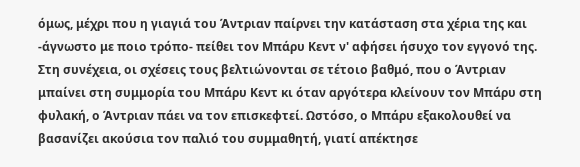όμως, μέχρι που η γιαγιά του Άντριαν παίρνει την κατάσταση στα χέρια της και -άγνωστο με ποιο τρόπο- πείθει τον Μπάρυ Κεντ ν' αφήσει ήσυχο τον εγγονό της. Στη συνέχεια, οι σχέσεις τους βελτιώνονται σε τέτοιο βαθμό, που ο Άντριαν μπαίνει στη συμμορία του Μπάρυ Κεντ κι όταν αργότερα κλείνουν τον Μπάρυ στη φυλακή, ο Άντριαν πάει να τον επισκεφτεί. Ωστόσο, ο Μπάρυ εξακολουθεί να βασανίζει ακούσια τον παλιό του συμμαθητή, γιατί απέκτησε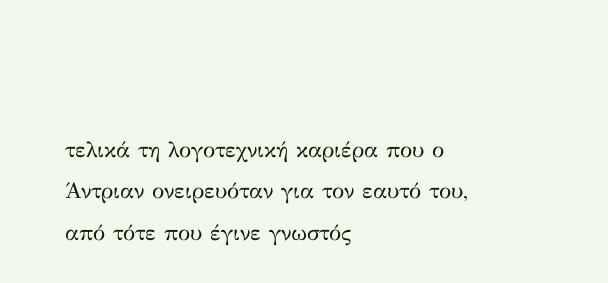τελικά τη λογοτεχνική καριέρα που ο Άντριαν ονειρευόταν για τον εαυτό του, από τότε που έγινε γνωστός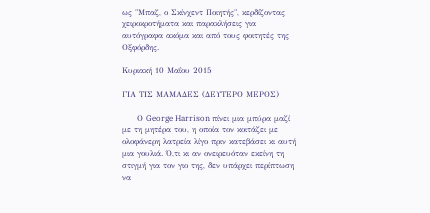ως "Μπαζ, ο Σκίνχεντ Ποιητής", κερδίζοντας χειροκροτήματα και παρακλήσεις για αυτόγραφα ακόμα και από τους φοιτητές της Οξφόρδης.

Κυριακή 10 Μαΐου 2015

ΓΙΑ ΤΙΣ ΜΑΜΑΔΕΣ (ΔΕΥΤΕΡΟ ΜΕΡΟΣ)

     Ο George Harrison πίνει μια μπύρα μαζί με τη μητέρα του, η οποία τον κοιτάζει με ολοφάνερη λατρεία λίγο πριν κατεβάσει κι αυτή μια γουλιά. Ό,τι κι αν ονειρευόταν εκείνη τη στιγμή για τον γιο της, δεν υπάρχει περίπτωση να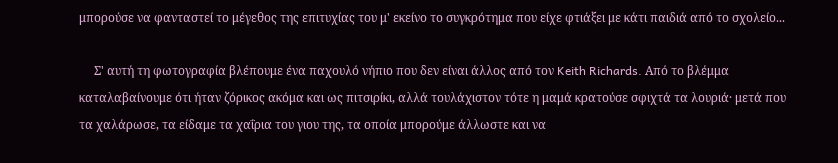μπορούσε να φανταστεί το μέγεθος της επιτυχίας του μ' εκείνο το συγκρότημα που είχε φτιάξει με κάτι παιδιά από το σχολείο...

     Σ' αυτή τη φωτογραφία βλέπουμε ένα παχουλό νήπιο που δεν είναι άλλος από τον Keith Richards. Από το βλέμμα καταλαβαίνουμε ότι ήταν ζόρικος ακόμα και ως πιτσιρίκι, αλλά τουλάχιστον τότε η μαμά κρατούσε σφιχτά τα λουριά· μετά που τα χαλάρωσε, τα είδαμε τα χαΐρια του γιου της, τα οποία μπορούμε άλλωστε και να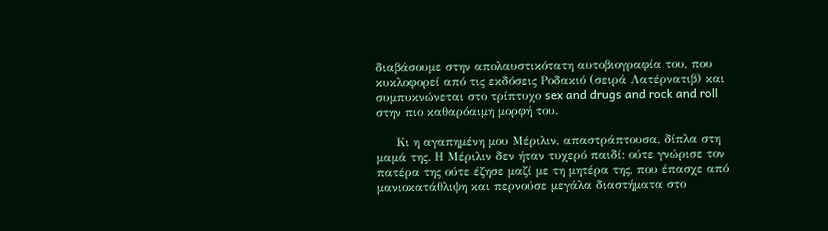διαβάσουμε στην απολαυστικότατη αυτοβιογραφία του, που κυκλοφορεί από τις εκδόσεις Ροδακιό (σειρά Λατέρνατιβ) και συμπυκνώνεται στο τρίπτυχο sex and drugs and rock and roll στην πιο καθαρόαιμη μορφή του.

     Κι η αγαπημένη μου Μέριλιν, απαστράπτουσα, δίπλα στη μαμά της. Η Μέριλιν δεν ήταν τυχερό παιδί: ούτε γνώρισε τον πατέρα της ούτε έζησε μαζί με τη μητέρα της, που έπασχε από μανιοκατάθλιψη και περνούσε μεγάλα διαστήματα στο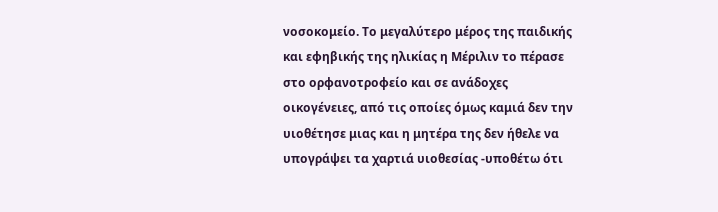νοσοκομείο. Το μεγαλύτερο μέρος της παιδικής και εφηβικής της ηλικίας η Μέριλιν το πέρασε στο ορφανοτροφείο και σε ανάδοχες οικογένειες, από τις οποίες όμως καμιά δεν την υιοθέτησε μιας και η μητέρα της δεν ήθελε να υπογράψει τα χαρτιά υιοθεσίας -υποθέτω ότι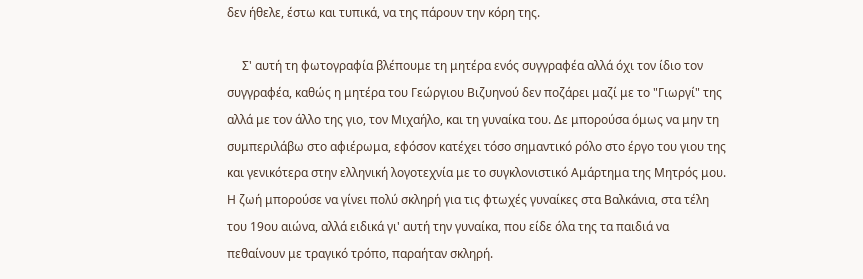δεν ήθελε, έστω και τυπικά, να της πάρουν την κόρη της.

     Σ' αυτή τη φωτογραφία βλέπουμε τη μητέρα ενός συγγραφέα αλλά όχι τον ίδιο τον συγγραφέα, καθώς η μητέρα του Γεώργιου Βιζυηνού δεν ποζάρει μαζί με το "Γιωργί" της αλλά με τον άλλο της γιο, τον Μιχαήλο, και τη γυναίκα του. Δε μπορούσα όμως να μην τη συμπεριλάβω στο αφιέρωμα, εφόσον κατέχει τόσο σημαντικό ρόλο στο έργο του γιου της και γενικότερα στην ελληνική λογοτεχνία με το συγκλονιστικό Αμάρτημα της Μητρός μου. Η ζωή μπορούσε να γίνει πολύ σκληρή για τις φτωχές γυναίκες στα Βαλκάνια, στα τέλη του 19ου αιώνα, αλλά ειδικά γι' αυτή την γυναίκα, που είδε όλα της τα παιδιά να πεθαίνουν με τραγικό τρόπο, παραήταν σκληρή.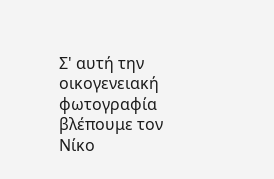Σ' αυτή την οικογενειακή φωτογραφία βλέπουμε τον Νίκο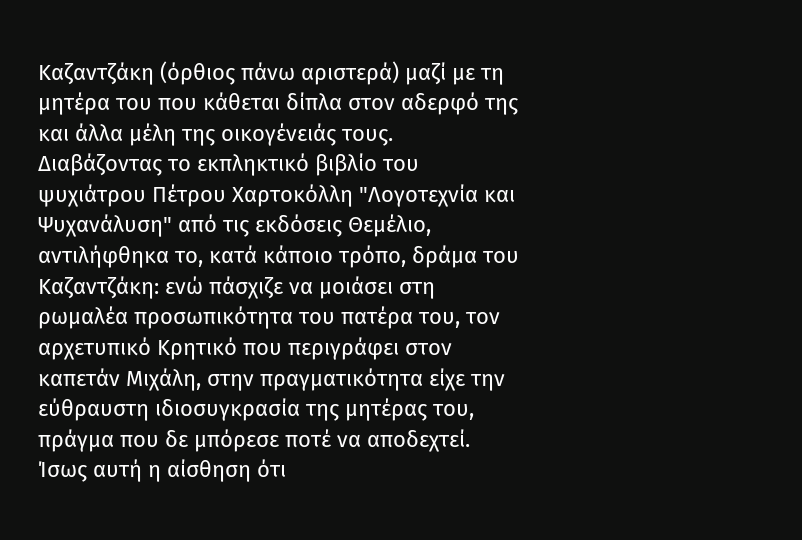Καζαντζάκη (όρθιος πάνω αριστερά) μαζί με τη μητέρα του που κάθεται δίπλα στον αδερφό της και άλλα μέλη της οικογένειάς τους. Διαβάζοντας το εκπληκτικό βιβλίο του ψυχιάτρου Πέτρου Χαρτοκόλλη "Λογοτεχνία και Ψυχανάλυση" από τις εκδόσεις Θεμέλιο, αντιλήφθηκα το, κατά κάποιο τρόπο, δράμα του Καζαντζάκη: ενώ πάσχιζε να μοιάσει στη ρωμαλέα προσωπικότητα του πατέρα του, τον αρχετυπικό Κρητικό που περιγράφει στον καπετάν Μιχάλη, στην πραγματικότητα είχε την εύθραυστη ιδιοσυγκρασία της μητέρας του, πράγμα που δε μπόρεσε ποτέ να αποδεχτεί. Ίσως αυτή η αίσθηση ότι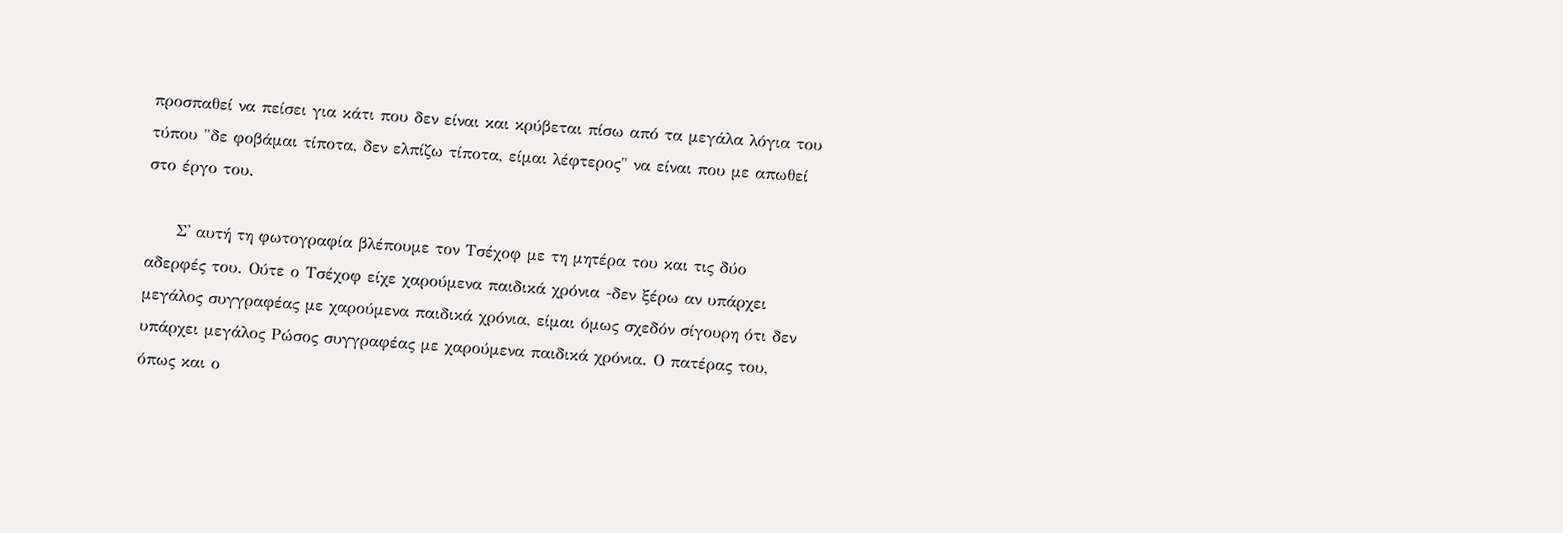προσπαθεί να πείσει για κάτι που δεν είναι και κρύβεται πίσω από τα μεγάλα λόγια του τύπου "δε φοβάμαι τίποτα, δεν ελπίζω τίποτα, είμαι λέφτερος" να είναι που με απωθεί στο έργο του.

     Σ' αυτή τη φωτογραφία βλέπουμε τον Τσέχοφ με τη μητέρα του και τις δύο αδερφές του. Ούτε ο Τσέχοφ είχε χαρούμενα παιδικά χρόνια -δεν ξέρω αν υπάρχει μεγάλος συγγραφέας με χαρούμενα παιδικά χρόνια, είμαι όμως σχεδόν σίγουρη ότι δεν υπάρχει μεγάλος Ρώσος συγγραφέας με χαρούμενα παιδικά χρόνια. Ο πατέρας του, όπως και ο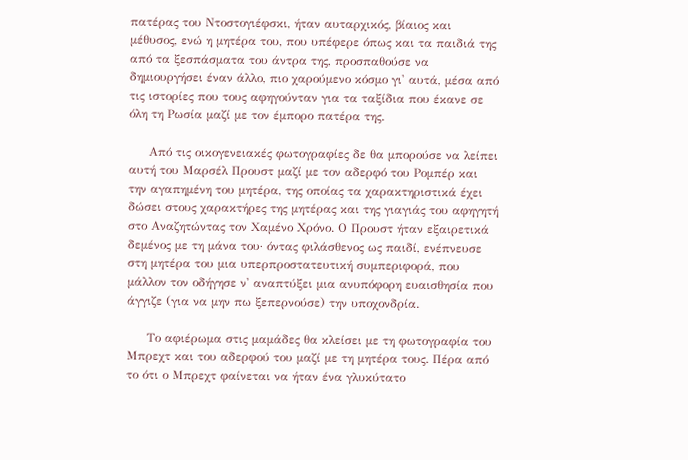πατέρας του Ντοστογιέφσκι, ήταν αυταρχικός, βίαιος και μέθυσος, ενώ η μητέρα του, που υπέφερε όπως και τα παιδιά της από τα ξεσπάσματα του άντρα της, προσπαθούσε να δημιουργήσει έναν άλλο, πιο χαρούμενο κόσμο γι' αυτά, μέσα από τις ιστορίες που τους αφηγούνταν για τα ταξίδια που έκανε σε όλη τη Ρωσία μαζί με τον έμπορο πατέρα της.

     Από τις οικογενειακές φωτογραφίες δε θα μπορούσε να λείπει αυτή του Μαρσέλ Προυστ μαζί με τον αδερφό του Ρομπέρ και την αγαπημένη του μητέρα, της οποίας τα χαρακτηριστικά έχει δώσει στους χαρακτήρες της μητέρας και της γιαγιάς του αφηγητή στο Αναζητώντας τον Χαμένο Χρόνο. Ο Προυστ ήταν εξαιρετικά δεμένος με τη μάνα του· όντας φιλάσθενος ως παιδί, ενέπνευσε στη μητέρα του μια υπερπροστατευτική συμπεριφορά, που μάλλον τον οδήγησε ν' αναπτύξει μια ανυπόφορη ευαισθησία που άγγιζε (για να μην πω ξεπερνούσε) την υποχονδρία.

     Το αφιέρωμα στις μαμάδες θα κλείσει με τη φωτογραφία του Μπρεχτ και του αδερφού του μαζί με τη μητέρα τους. Πέρα από το ότι ο Μπρεχτ φαίνεται να ήταν ένα γλυκύτατο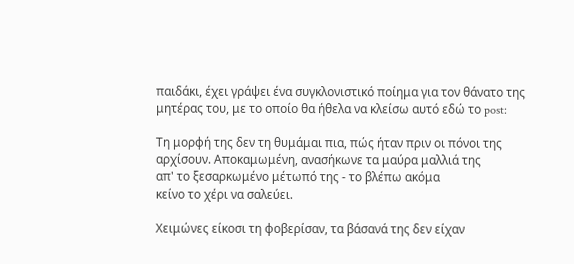παιδάκι, έχει γράψει ένα συγκλονιστικό ποίημα για τον θάνατο της μητέρας του, με το οποίο θα ήθελα να κλείσω αυτό εδώ το post:

Τη μορφή της δεν τη θυμάμαι πια, πώς ήταν πριν οι πόνοι της
αρχίσουν. Αποκαμωμένη, ανασήκωνε τα μαύρα μαλλιά της
απ' το ξεσαρκωμένο μέτωπό της - το βλέπω ακόμα
κείνο το χέρι να σαλεύει.

Χειμώνες είκοσι τη φοβερίσαν, τα βάσανά της δεν είχαν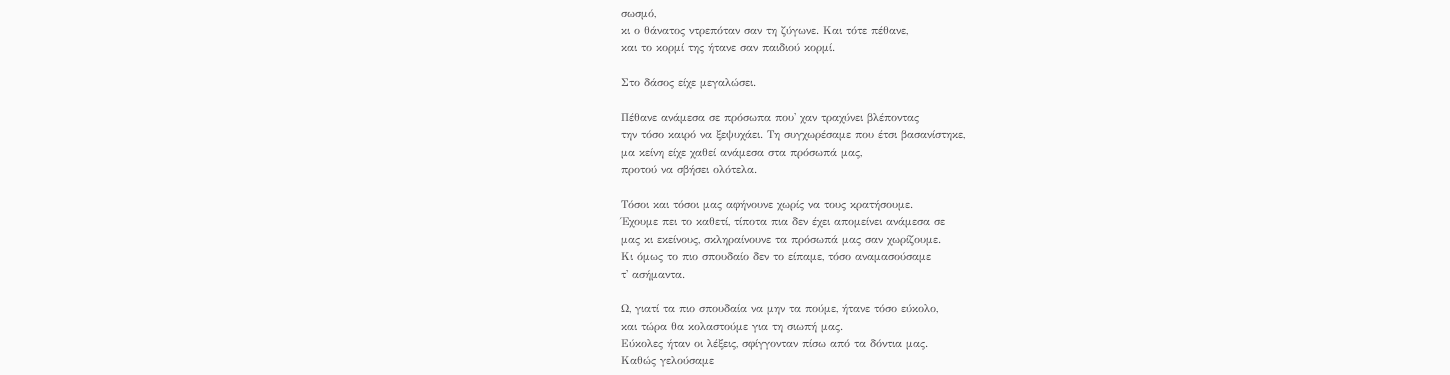σωσμό,
κι ο θάνατος ντρεπόταν σαν τη ζύγωνε. Και τότε πέθανε,
και το κορμί της ήτανε σαν παιδιού κορμί.

Στο δάσος είχε μεγαλώσει.

Πέθανε ανάμεσα σε πρόσωπα που' χαν τραχύνει βλέποντας
την τόσο καιρό να ξεψυχάει. Τη συγχωρέσαμε που έτσι βασανίστηκε,
μα κείνη είχε χαθεί ανάμεσα στα πρόσωπά μας,
προτού να σβήσει ολότελα.

Τόσοι και τόσοι μας αφήνουνε χωρίς να τους κρατήσουμε.
Έχουμε πει το καθετί, τίποτα πια δεν έχει απομείνει ανάμεσα σε
μας κι εκείνους, σκληραίνουνε τα πρόσωπά μας σαν χωρίζουμε.
Κι όμως το πιο σπουδαίο δεν το είπαμε, τόσο αναμασούσαμε
τ' ασήμαντα.

Ω, γιατί τα πιο σπουδαία να μην τα πούμε, ήτανε τόσο εύκολο,
και τώρα θα κολαστούμε για τη σιωπή μας.
Εύκολες ήταν οι λέξεις, σφίγγονταν πίσω από τα δόντια μας.
Καθώς γελούσαμε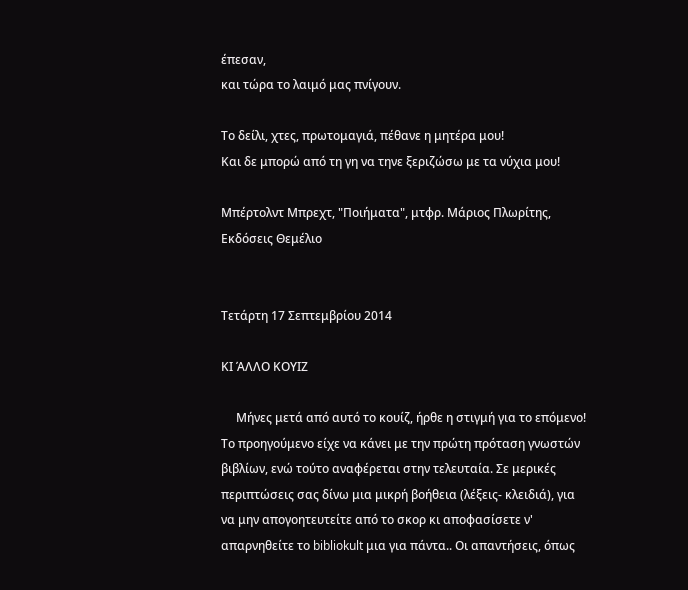έπεσαν,
και τώρα το λαιμό μας πνίγουν.

Το δείλι, χτες, πρωτομαγιά, πέθανε η μητέρα μου!
Και δε μπορώ από τη γη να τηνε ξεριζώσω με τα νύχια μου!

Μπέρτολντ Μπρεχτ, "Ποιήματα", μτφρ. Μάριος Πλωρίτης, Εκδόσεις Θεμέλιο


Τετάρτη 17 Σεπτεμβρίου 2014

ΚΙ ΆΛΛΟ ΚΟΥΙΖ

     Μήνες μετά από αυτό το κουίζ, ήρθε η στιγμή για το επόμενο! Το προηγούμενο είχε να κάνει με την πρώτη πρόταση γνωστών βιβλίων, ενώ τούτο αναφέρεται στην τελευταία. Σε μερικές περιπτώσεις σας δίνω μια μικρή βοήθεια (λέξεις- κλειδιά), για να μην απογοητευτείτε από το σκορ κι αποφασίσετε ν' απαρνηθείτε το bibliokult μια για πάντα.. Οι απαντήσεις, όπως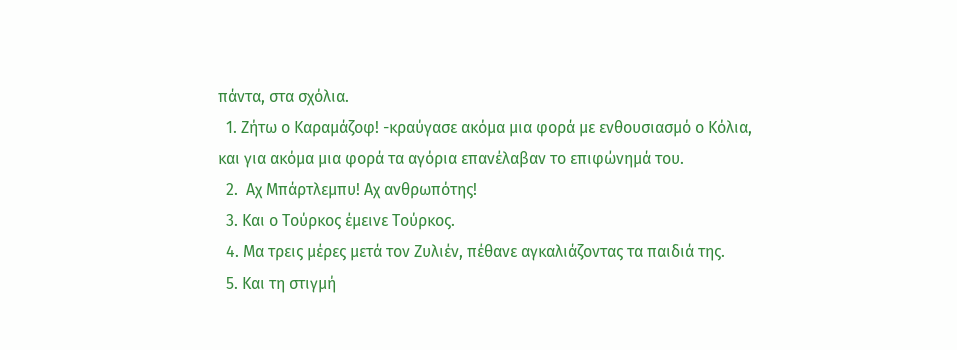πάντα, στα σχόλια.
  1. Ζήτω ο Καραμάζοφ! -κραύγασε ακόμα μια φορά με ενθουσιασμό ο Κόλια, και για ακόμα μια φορά τα αγόρια επανέλαβαν το επιφώνημά του.
  2.  Αχ Μπάρτλεμπυ! Αχ ανθρωπότης!
  3. Και ο Τούρκος έμεινε Τούρκος.
  4. Μα τρεις μέρες μετά τον Ζυλιέν, πέθανε αγκαλιάζοντας τα παιδιά της.
  5. Και τη στιγμή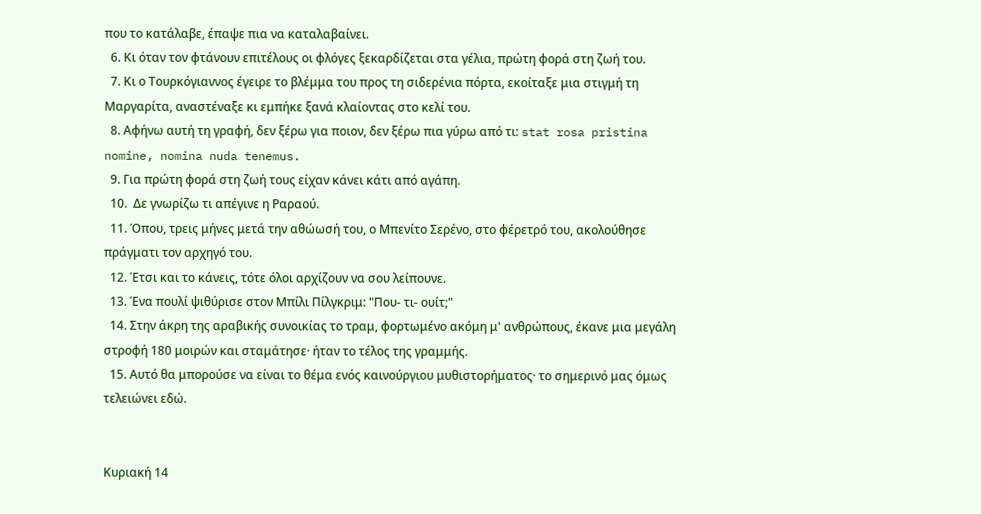που το κατάλαβε, έπαψε πια να καταλαβαίνει.
  6. Κι όταν τον φτάνουν επιτέλους οι φλόγες ξεκαρδίζεται στα γέλια, πρώτη φορά στη ζωή του.
  7. Κι ο Τουρκόγιαννος έγειρε το βλέμμα του προς τη σιδερένια πόρτα, εκοίταξε μια στιγμή τη Μαργαρίτα, αναστέναξε κι εμπήκε ξανά κλαίοντας στο κελί του.
  8. Αφήνω αυτή τη γραφή, δεν ξέρω για ποιον, δεν ξέρω πια γύρω από τι: stat rosa pristina nomine, nomina nuda tenemus.
  9. Για πρώτη φορά στη ζωή τους είχαν κάνει κάτι από αγάπη.
  10.  Δε γνωρίζω τι απέγινε η Ραραού.
  11. Όπου, τρεις μήνες μετά την αθώωσή του, ο Μπενίτο Σερένο, στο φέρετρό του, ακολούθησε πράγματι τον αρχηγό του.
  12. Έτσι και το κάνεις, τότε όλοι αρχίζουν να σου λείπουνε.
  13. Ένα πουλί ψιθύρισε στον Μπίλι Πίλγκριμ: "Που- τι- ουίτ;"
  14. Στην άκρη της αραβικής συνοικίας το τραμ, φορτωμένο ακόμη μ' ανθρώπους, έκανε μια μεγάλη στροφή 180 μοιρών και σταμάτησε· ήταν το τέλος της γραμμής.
  15. Αυτό θα μπορούσε να είναι το θέμα ενός καινούργιου μυθιστορήματος· το σημερινό μας όμως τελειώνει εδώ.


Κυριακή 14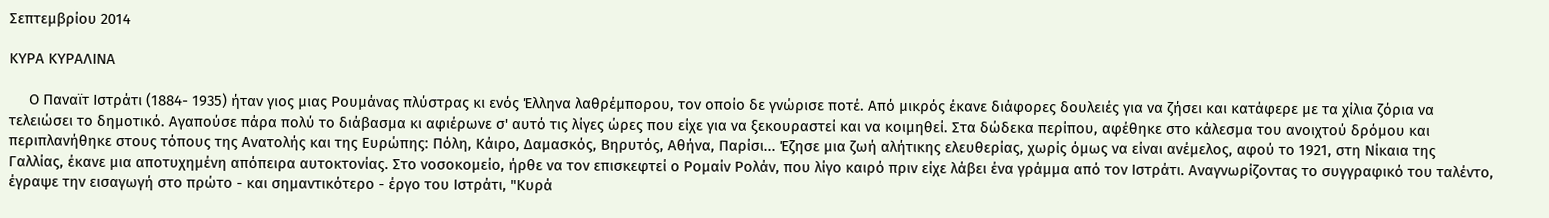Σεπτεμβρίου 2014

ΚΥΡΑ ΚΥΡΑΛΙΝΑ

     Ο Παναϊτ Ιστράτι (1884- 1935) ήταν γιος μιας Ρουμάνας πλύστρας κι ενός Έλληνα λαθρέμπορου, τον οποίο δε γνώρισε ποτέ. Από μικρός έκανε διάφορες δουλειές για να ζήσει και κατάφερε με τα χίλια ζόρια να τελειώσει το δημοτικό. Αγαπούσε πάρα πολύ το διάβασμα κι αφιέρωνε σ' αυτό τις λίγες ώρες που είχε για να ξεκουραστεί και να κοιμηθεί. Στα δώδεκα περίπου, αφέθηκε στο κάλεσμα του ανοιχτού δρόμου και περιπλανήθηκε στους τόπους της Ανατολής και της Ευρώπης: Πόλη, Κάιρο, Δαμασκός, Βηρυτός, Αθήνα, Παρίσι... Έζησε μια ζωή αλήτικης ελευθερίας, χωρίς όμως να είναι ανέμελος, αφού το 1921, στη Νίκαια της Γαλλίας, έκανε μια αποτυχημένη απόπειρα αυτοκτονίας. Στο νοσοκομείο, ήρθε να τον επισκεφτεί ο Ρομαίν Ρολάν, που λίγο καιρό πριν είχε λάβει ένα γράμμα από τον Ιστράτι. Αναγνωρίζοντας το συγγραφικό του ταλέντο, έγραψε την εισαγωγή στο πρώτο - και σημαντικότερο - έργο του Ιστράτι, "Κυρά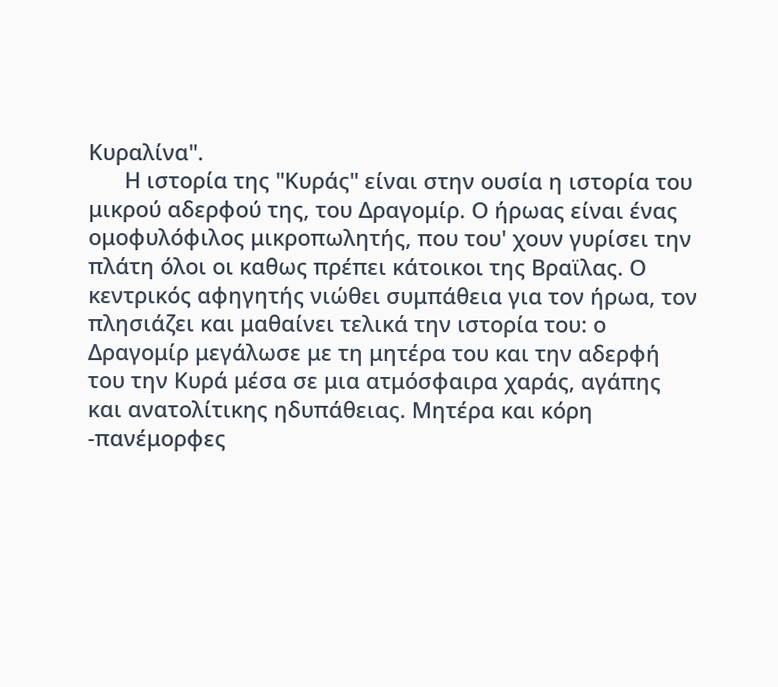Κυραλίνα".
      Η ιστορία της "Κυράς" είναι στην ουσία η ιστορία του μικρού αδερφού της, του Δραγομίρ. Ο ήρωας είναι ένας ομοφυλόφιλος μικροπωλητής, που του' χουν γυρίσει την πλάτη όλοι οι καθως πρέπει κάτοικοι της Βραϊλας. Ο κεντρικός αφηγητής νιώθει συμπάθεια για τον ήρωα, τον πλησιάζει και μαθαίνει τελικά την ιστορία του: ο Δραγομίρ μεγάλωσε με τη μητέρα του και την αδερφή του την Κυρά μέσα σε μια ατμόσφαιρα χαράς, αγάπης και ανατολίτικης ηδυπάθειας. Μητέρα και κόρη -πανέμορφες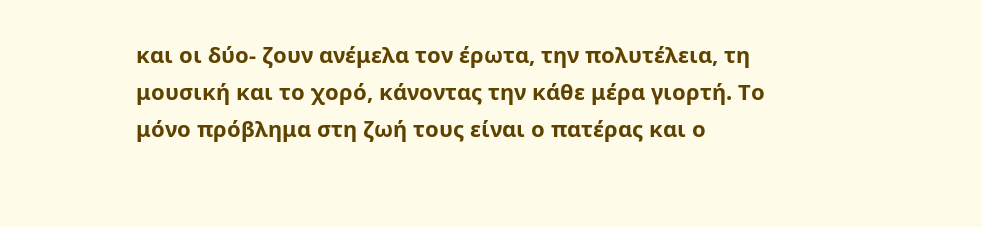και οι δύο- ζουν ανέμελα τον έρωτα, την πολυτέλεια, τη μουσική και το χορό, κάνοντας την κάθε μέρα γιορτή. Το μόνο πρόβλημα στη ζωή τους είναι ο πατέρας και ο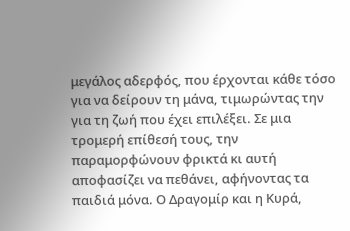μεγάλος αδερφός, που έρχονται κάθε τόσο για να δείρουν τη μάνα, τιμωρώντας την για τη ζωή που έχει επιλέξει. Σε μια τρομερή επίθεσή τους, την παραμορφώνουν φρικτά κι αυτή αποφασίζει να πεθάνει, αφήνοντας τα παιδιά μόνα. Ο Δραγομίρ και η Κυρά,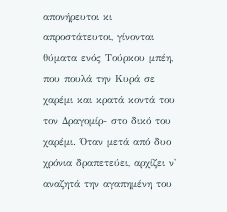απονήρευτοι κι απροστάτευτοι, γίνονται θύματα ενός Τούρκου μπέη, που πουλά την Κυρά σε χαρέμι και κρατά κοντά του τον Δραγομίρ- στο δικό του χαρέμι. Όταν μετά από δυο χρόνια δραπετεύει, αρχίζει ν' αναζητά την αγαπημένη του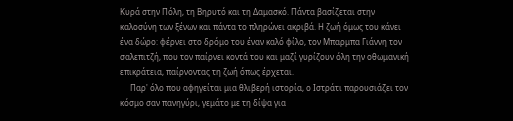Κυρά στην Πόλη, τη Βηρυτό και τη Δαμασκό. Πάντα βασίζεται στην καλοσύνη των ξένων και πάντα το πληρώνει ακριβά. Η ζωή όμως του κάνει ένα δώρο: φέρνει στο δρόμο του έναν καλό φίλο, τον Μπαρμπα Γιάννη τον σαλεπιτζή, που τον παίρνει κοντά του και μαζί γυρίζουν όλη την οθωμανική επικράτεια, παίρνοντας τη ζωή όπως έρχεται.
     Παρ' όλο που αφηγείται μια θλιβερή ιστορία, ο Ιστράτι παρουσιάζει τον κόσμο σαν πανηγύρι, γεμάτο με τη δίψα για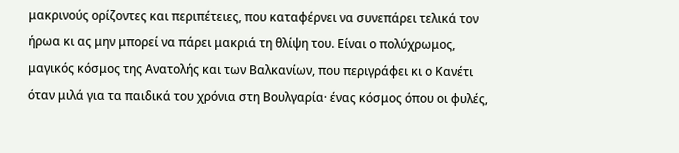μακρινούς ορίζοντες και περιπέτειες, που καταφέρνει να συνεπάρει τελικά τον ήρωα κι ας μην μπορεί να πάρει μακριά τη θλίψη του. Είναι ο πολύχρωμος, μαγικός κόσμος της Ανατολής και των Βαλκανίων, που περιγράφει κι ο Κανέτι όταν μιλά για τα παιδικά του χρόνια στη Βουλγαρία· ένας κόσμος όπου οι φυλές,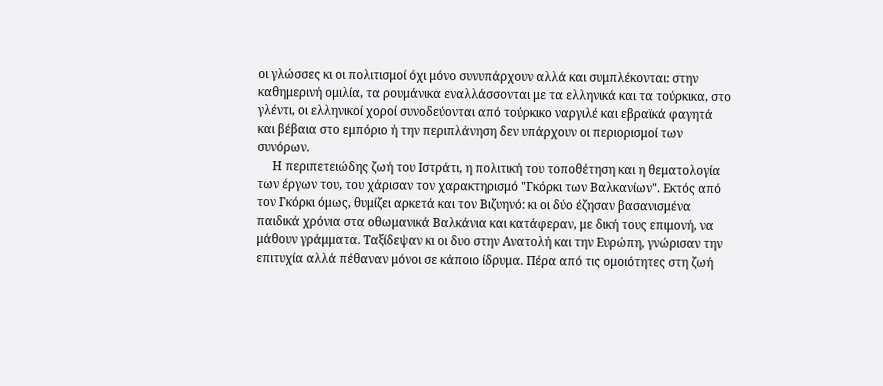οι γλώσσες κι οι πολιτισμοί όχι μόνο συνυπάρχουν αλλά και συμπλέκονται: στην καθημερινή ομιλία, τα ρουμάνικα εναλλάσσονται με τα ελληνικά και τα τούρκικα, στο γλέντι, οι ελληνικοί χοροί συνοδεύονται από τούρκικο ναργιλέ και εβραϊκά φαγητά και βέβαια στο εμπόριο ή την περιπλάνηση δεν υπάρχουν οι περιορισμοί των συνόρων.
     Η περιπετειώδης ζωή του Ιστράτι, η πολιτική του τοποθέτηση και η θεματολογία των έργων του, του χάρισαν τον χαρακτηρισμό "Γκόρκι των Βαλκανίων". Εκτός από τον Γκόρκι όμως, θυμίζει αρκετά και τον Βιζυηνό: κι οι δύο έζησαν βασανισμένα παιδικά χρόνια στα οθωμανικά Βαλκάνια και κατάφεραν, με δική τους επιμονή, να μάθουν γράμματα. Ταξίδεψαν κι οι δυο στην Ανατολή και την Ευρώπη, γνώρισαν την επιτυχία αλλά πέθαναν μόνοι σε κάποιο ίδρυμα. Πέρα από τις ομοιότητες στη ζωή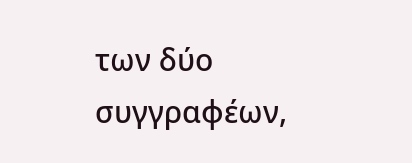των δύο συγγραφέων,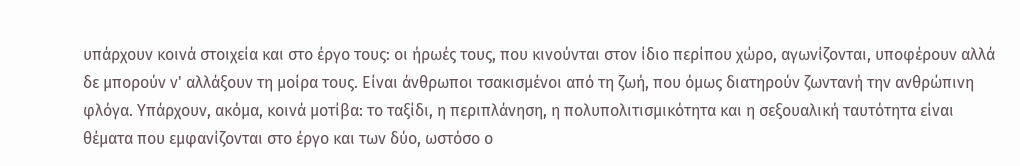υπάρχουν κοινά στοιχεία και στο έργο τους: οι ήρωές τους, που κινούνται στον ίδιο περίπου χώρο, αγωνίζονται, υποφέρουν αλλά δε μπορούν ν' αλλάξουν τη μοίρα τους. Είναι άνθρωποι τσακισμένοι από τη ζωή, που όμως διατηρούν ζωντανή την ανθρώπινη φλόγα. Υπάρχουν, ακόμα, κοινά μοτίβα: το ταξίδι, η περιπλάνηση, η πολυπολιτισμικότητα και η σεξουαλική ταυτότητα είναι θέματα που εμφανίζονται στο έργο και των δύο, ωστόσο ο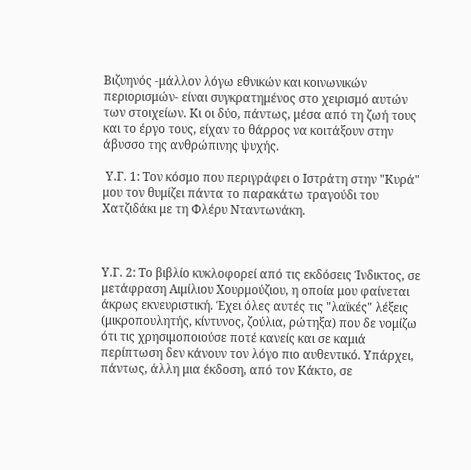Βιζυηνός -μάλλον λόγω εθνικών και κοινωνικών περιορισμών- είναι συγκρατημένος στο χειρισμό αυτών των στοιχείων. Κι οι δύο, πάντως, μέσα από τη ζωή τους και το έργο τους, είχαν το θάρρος να κοιτάξουν στην άβυσσο της ανθρώπινης ψυχής.

 Υ.Γ. 1: Τον κόσμο που περιγράφει ο Ιστράτη στην "Κυρά" μου τον θυμίζει πάντα το παρακάτω τραγούδι του Χατζιδάκι με τη Φλέρυ Νταντωνάκη.



Υ.Γ. 2: Το βιβλίο κυκλοφορεί από τις εκδόσεις Ίνδικτος, σε μετάφραση Αιμίλιου Χουρμούζιου, η οποία μου φαίνεται άκρως εκνευριστική. Έχει όλες αυτές τις "λαϊκές" λέξεις (μικροπουλητής, κίντυνος, ζούλια, ρώτηξα) που δε νομίζω ότι τις χρησιμοποιούσε ποτέ κανείς και σε καμιά περίπτωση δεν κάνουν τον λόγο πιο αυθεντικό. Υπάρχει, πάντως, άλλη μια έκδοση, από τον Κάκτο, σε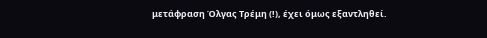μετάφραση Όλγας Τρέμη (!), έχει όμως εξαντληθεί.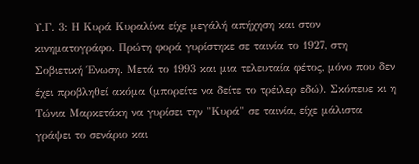Υ.Γ. 3: Η Κυρά Κυραλίνα είχε μεγάλή απήχηση και στον κινηματογράφο. Πρώτη φορά γυρίστηκε σε ταινία το 1927, στη Σοβιετική Ένωση. Μετά το 1993 και μια τελευταία φέτος, μόνο που δεν έχει προβληθεί ακόμα (μπορείτε να δείτε το τρέιλερ εδώ). Σκόπευε κι η Τώνια Μαρκετάκη να γυρίσει την "Κυρά" σε ταινία, είχε μάλιστα γράψει το σενάριο και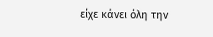είχε κάνει όλη την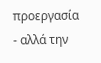προεργασία - αλλά την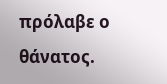πρόλαβε ο θάνατος.